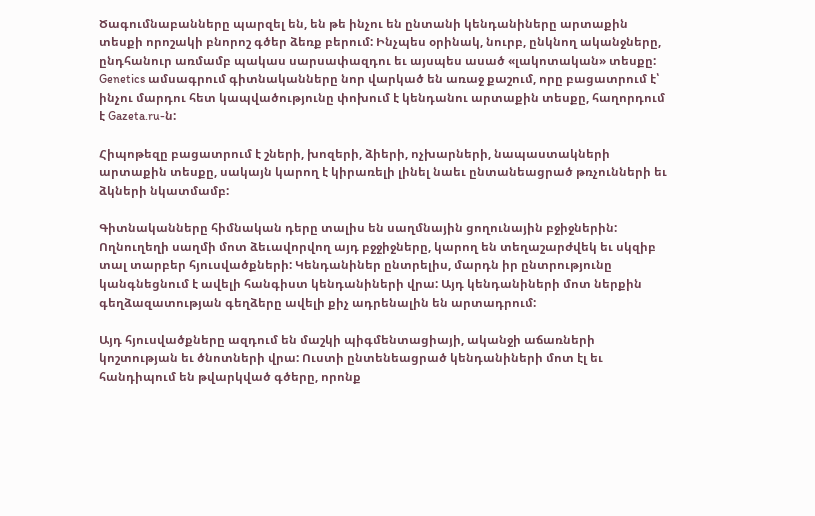Ծագումնաբանները պարզել են, են թե ինչու են ընտանի կենդանիները արտաքին տեսքի որոշակի բնորոշ գծեր ձեռք բերում: Ինչպես օրինակ, նուրբ, ընկնող ականջները, ընդհանուր առմամբ պակաս սարսափազդու եւ այսպես ասած «լակոտական» տեսքը: Genetics ամսագրում գիտնականները նոր վարկած են առաջ քաշում, որը բացատրում է՝ ինչու մարդու հետ կապվածությունը փոխում է կենդանու արտաքին տեսքը, հաղորդում է Gazeta.ru-ն:

Հիպոթեզը բացատրում է շների, խոզերի, ձիերի, ոչխարների, նապաստակների արտաքին տեսքը, սակայն կարող է կիրառելի լինել նաեւ ընտանեացրած թռչունների եւ ձկների նկատմամբ:

Գիտնականները հիմնական դերը տալիս են սաղմնային ցողունային բջիջներին: Ողնուղեղի սաղմի մոտ ձեւավորվող այդ բջջիջները, կարող են տեղաշարժվեկ եւ սկզիբ տալ տարբեր հյուսվածքների: Կենդանիներ ընտրելիս, մարդն իր ընտրությունը կանգնեցնում է ավելի հանգիստ կենդանիների վրա: Այդ կենդանիների մոտ ներքին գեղձազատության գեղձերը ավելի քիչ ադրենալին են արտադրում:

Այդ հյուսվածքները ազդում են մաշկի պիգմենտացիայի, ականջի աճառների կոշտության եւ ծնոտների վրա: Ուստի ընտենեացրած կենդանիների մոտ էլ եւ հանդիպում են թվարկված գծերը, որոնք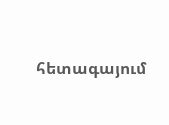հետագայում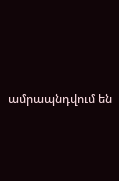ամրապնդվում են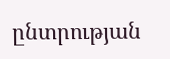ընտրության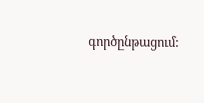գործընթացում: